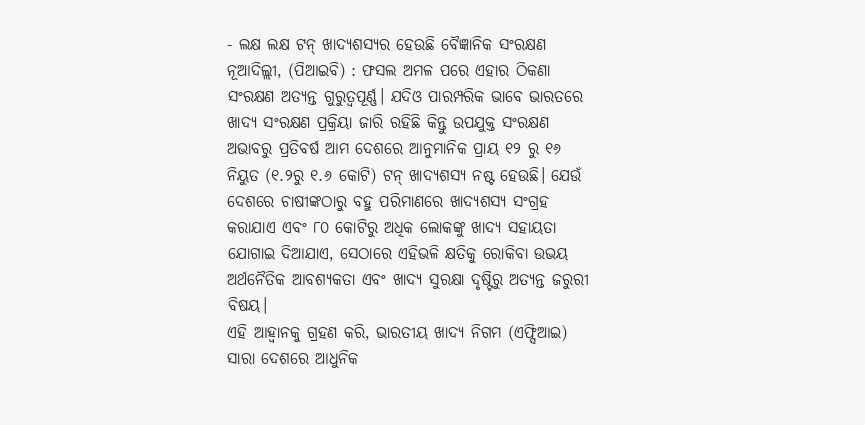- ଲକ୍ଷ ଲକ୍ଷ ଟନ୍ ଖାଦ୍ୟଶସ୍ୟର ହେଉଛି ବୈଜ୍ଞାନିକ ସଂରକ୍ଷଣ
ନୂଆଦିଲ୍ଲୀ, (ପିଆଇବି) : ଫସଲ ଅମଳ ପରେ ଏହାର ଠିକଣା ସଂରକ୍ଷଣ ଅତ୍ୟନ୍ତ ଗୁରୁତ୍ୱପୂର୍ଣ୍ଣ। ଯଦିଓ ପାରମ୍ପରିକ ଭାବେ ଭାରତରେ ଖାଦ୍ୟ ସଂରକ୍ଷଣ ପ୍ରକ୍ରିୟା ଜାରି ରହିଛି କିନ୍ତୁ ଉପଯୁକ୍ତ ସଂରକ୍ଷଣ ଅଭାବରୁ ପ୍ରତିବର୍ଷ ଆମ ଦେଶରେ ଆନୁମାନିକ ପ୍ରାୟ ୧୨ ରୁ ୧୬ ନିୟୁତ (୧.୨ରୁ ୧.୬ କୋଟି) ଟନ୍ ଖାଦ୍ୟଶସ୍ୟ ନଷ୍ଟ ହେଉଛି। ଯେଉଁ ଦେଶରେ ଚାଷୀଙ୍କଠାରୁ ବହୁ ପରିମାଣରେ ଖାଦ୍ୟଶସ୍ୟ ସଂଗ୍ରହ କରାଯାଏ ଏବଂ ୮୦ କୋଟିରୁ ଅଧିକ ଲୋକଙ୍କୁ ଖାଦ୍ୟ ସହାୟତା ଯୋଗାଇ ଦିଆଯାଏ, ସେଠାରେ ଏହିଭଳି କ୍ଷତିକୁ ରୋକିବା ଉଭୟ ଅର୍ଥନୈତିକ ଆବଶ୍ୟକତା ଏବଂ ଖାଦ୍ୟ ସୁରକ୍ଷା ଦୃଷ୍ଟିରୁ ଅତ୍ୟନ୍ତ ଜରୁରୀ ବିଷୟ।
ଏହି ଆହ୍ୱାନକୁ ଗ୍ରହଣ କରି, ଭାରତୀୟ ଖାଦ୍ୟ ନିଗମ (ଏଫ୍ସିଆଇ) ସାରା ଦେଶରେ ଆଧୁନିକ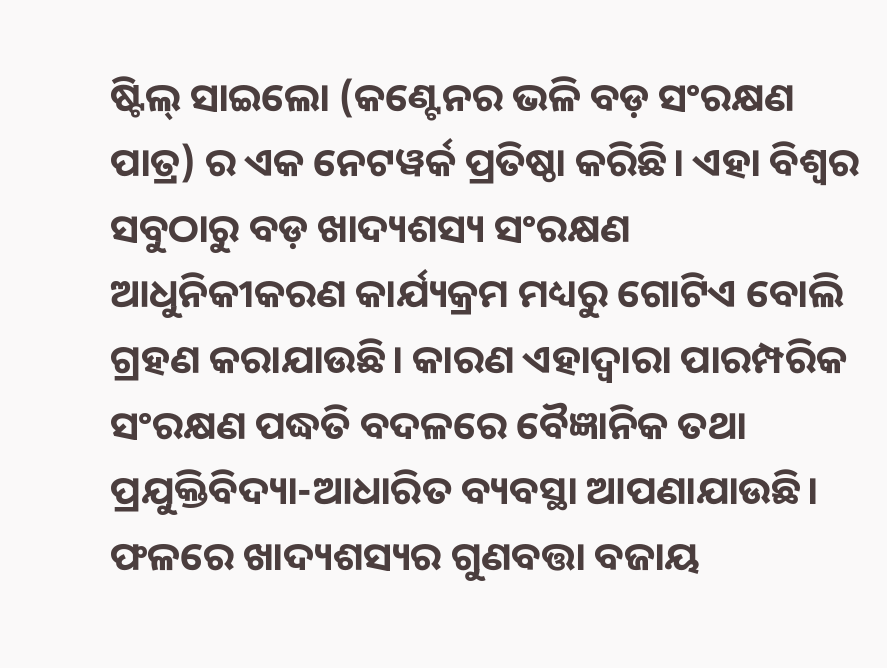ଷ୍ଟିଲ୍ ସାଇଲୋ (କଣ୍ଟେନର ଭଳି ବଡ଼ ସଂରକ୍ଷଣ ପାତ୍ର) ର ଏକ ନେଟୱର୍କ ପ୍ରତିଷ୍ଠା କରିଛି। ଏହା ବିଶ୍ୱର ସବୁଠାରୁ ବଡ଼ ଖାଦ୍ୟଶସ୍ୟ ସଂରକ୍ଷଣ ଆଧୁନିକୀକରଣ କାର୍ଯ୍ୟକ୍ରମ ମଧ୍ୟରୁ ଗୋଟିଏ ବୋଲି ଗ୍ରହଣ କରାଯାଉଛି। କାରଣ ଏହାଦ୍ୱାରା ପାରମ୍ପରିକ ସଂରକ୍ଷଣ ପଦ୍ଧତି ବଦଳରେ ବୈଜ୍ଞାନିକ ତଥା ପ୍ରଯୁକ୍ତିବିଦ୍ୟା-ଆଧାରିତ ବ୍ୟବସ୍ଥା ଆପଣାଯାଉଛି। ଫଳରେ ଖାଦ୍ୟଶସ୍ୟର ଗୁଣବତ୍ତା ବଜାୟ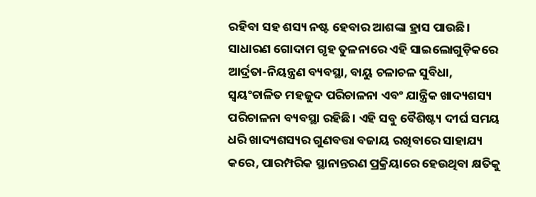ରହିବା ସହ ଶସ୍ୟ ନଷ୍ଟ ହେବାର ଆଶଙ୍କା ହ୍ରାସ ପାଉଛି।
ସାଧାରଣ ଗୋଦାମ ଗୃହ ତୁଳନାରେ ଏହି ସାଇଲୋଗୁଡ଼ିକରେ ଆର୍ଦ୍ରତା-ନିୟନ୍ତ୍ରଣ ବ୍ୟବସ୍ଥା, ବାୟୁ ଚଳାଚଳ ସୁବିଧା, ସ୍ୱୟଂଚାଳିତ ମହଜୁଦ ପରିଚାଳନା ଏବଂ ଯାନ୍ତ୍ରିକ ଖାଦ୍ୟଶସ୍ୟ ପରିଚାଳନା ବ୍ୟବସ୍ଥା ରହିଛି। ଏହି ସବୁ ବୈଶିଷ୍ଟ୍ୟ ଦୀର୍ଘ ସମୟ ଧରି ଖାଦ୍ୟଶସ୍ୟର ଗୁଣବତ୍ତା ବଜାୟ ରଖିବାରେ ସାହାଯ୍ୟ କରେ, ପାରମ୍ପରିକ ସ୍ଥାନାନ୍ତରଣ ପ୍ରକ୍ରିୟାରେ ହେଉଥିବା କ୍ଷତିକୁ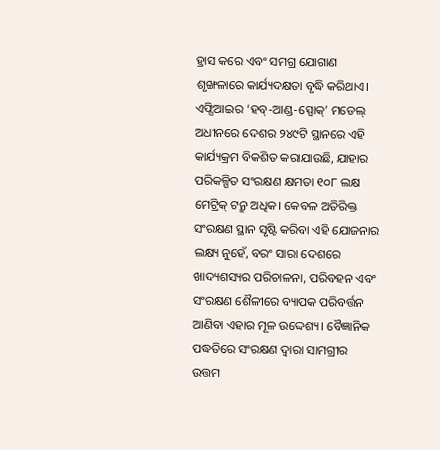ହ୍ରାସ କରେ ଏବଂ ସମଗ୍ର ଯୋଗାଣ ଶୃଙ୍ଖଳାରେ କାର୍ଯ୍ୟଦକ୍ଷତା ବୃଦ୍ଧି କରିଥାଏ।
ଏଫ୍ସିଆଇର ‘ହବ୍-ଆଣ୍ଡ-ସ୍ପୋକ୍’ ମଡେଲ୍ ଅଧୀନରେ ଦେଶର ୨୪୯ଟି ସ୍ଥାନରେ ଏହି କାର୍ଯ୍ୟକ୍ରମ ବିକଶିତ କରାଯାଉଛି, ଯାହାର ପରିକଳ୍ପିତ ସଂରକ୍ଷଣ କ୍ଷମତା ୧୦୮ ଲକ୍ଷ ମେଟ୍ରିକ୍ ଟନ୍ରୁ ଅଧିକ। କେବଳ ଅତିରିକ୍ତ ସଂରକ୍ଷଣ ସ୍ଥାନ ସୃଷ୍ଟି କରିବା ଏହି ଯୋଜନାର ଲକ୍ଷ୍ୟ ନୁହେଁ, ବରଂ ସାରା ଦେଶରେ ଖାଦ୍ୟଶସ୍ୟର ପରିଚାଳନା, ପରିବହନ ଏବଂ ସଂରକ୍ଷଣ ଶୈଳୀରେ ବ୍ୟାପକ ପରିବର୍ତ୍ତନ ଆଣିବା ଏହାର ମୂଳ ଉଦ୍ଦେଶ୍ୟ। ବୈଜ୍ଞାନିକ ପଦ୍ଧତିରେ ସଂରକ୍ଷଣ ଦ୍ୱାରା ସାମଗ୍ରୀର ଉତ୍ତମ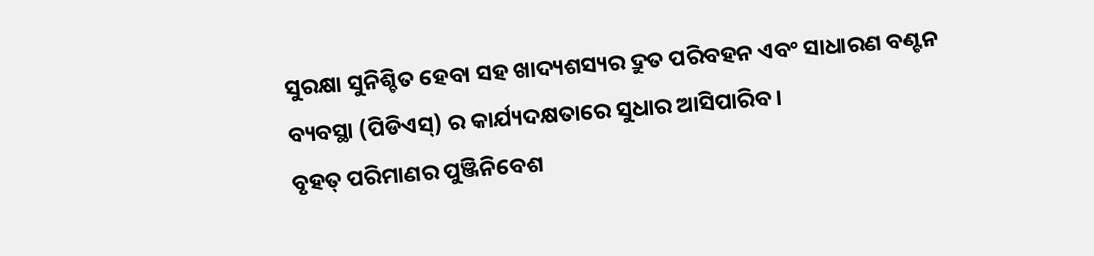ସୁରକ୍ଷା ସୁନିଶ୍ଚିତ ହେବା ସହ ଖାଦ୍ୟଶସ୍ୟର ଦ୍ରୁତ ପରିବହନ ଏବଂ ସାଧାରଣ ବଣ୍ଟନ ବ୍ୟବସ୍ଥା (ପିଡିଏସ୍) ର କାର୍ଯ୍ୟଦକ୍ଷତାରେ ସୁଧାର ଆସିପାରିବ।
ବୃହତ୍ ପରିମାଣର ପୁଞ୍ଜିନିବେଶ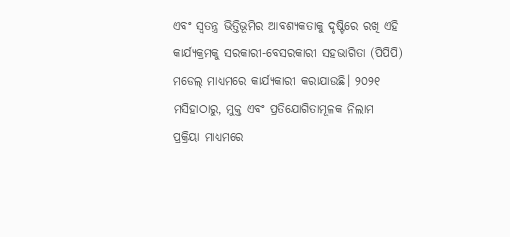ଏବଂ ସ୍ୱତନ୍ତ୍ର ଭିତ୍ତିଭୂମିର ଆବଶ୍ୟକତାକୁ ଦୃଷ୍ଟିରେ ରଖି ଏହି କାର୍ଯ୍ୟକ୍ରମକୁ ସରକାରୀ-ବେସରକାରୀ ସହଭାଗିତା (ପିପିପି) ମଡେଲ୍ ମାଧ୍ୟମରେ କାର୍ଯ୍ୟକାରୀ କରାଯାଉଛି। ୨୦୨୧ ମସିହାଠାରୁ, ମୁକ୍ତ ଏବଂ ପ୍ରତିଯୋଗିତାମୂଳକ ନିଲାମ ପ୍ରକ୍ରିୟା ମାଧ୍ୟମରେ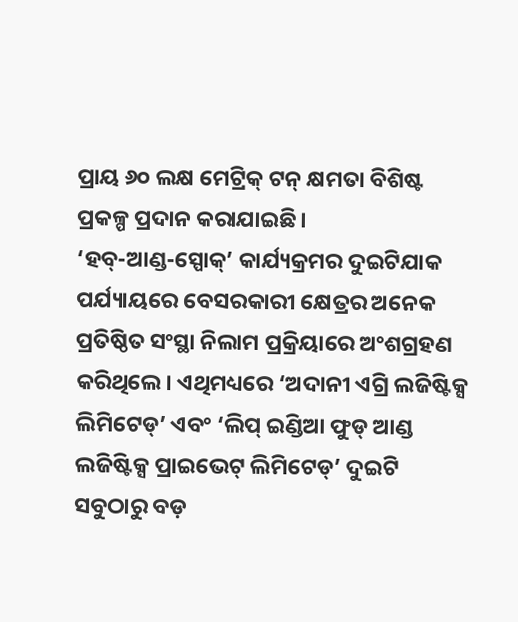ପ୍ରାୟ ୬୦ ଲକ୍ଷ ମେଟ୍ରିକ୍ ଟନ୍ କ୍ଷମତା ବିଶିଷ୍ଟ ପ୍ରକଳ୍ପ ପ୍ରଦାନ କରାଯାଇଛି।
‘ହବ୍-ଆଣ୍ଡ-ସ୍ପୋକ୍’ କାର୍ଯ୍ୟକ୍ରମର ଦୁଇଟିଯାକ ପର୍ଯ୍ୟାୟରେ ବେସରକାରୀ କ୍ଷେତ୍ରର ଅନେକ ପ୍ରତିଷ୍ଠିତ ସଂସ୍ଥା ନିଲାମ ପ୍ରକ୍ରିୟାରେ ଅଂଶଗ୍ରହଣ କରିଥିଲେ। ଏଥିମଧ୍ୟରେ ‘ଅଦାନୀ ଏଗ୍ରି ଲଜିଷ୍ଟିକ୍ସ ଲିମିଟେଡ୍’ ଏବଂ ‘ଲିପ୍ ଇଣ୍ଡିଆ ଫୁଡ୍ ଆଣ୍ଡ ଲଜିଷ୍ଟିକ୍ସ ପ୍ରାଇଭେଟ୍ ଲିମିଟେଡ୍’ ଦୁଇଟି ସବୁଠାରୁ ବଡ଼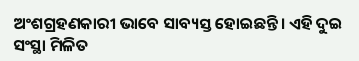ଅଂଶଗ୍ରହଣକାରୀ ଭାବେ ସାବ୍ୟସ୍ତ ହୋଇଛନ୍ତି। ଏହି ଦୁଇ ସଂସ୍ଥା ମିଳିତ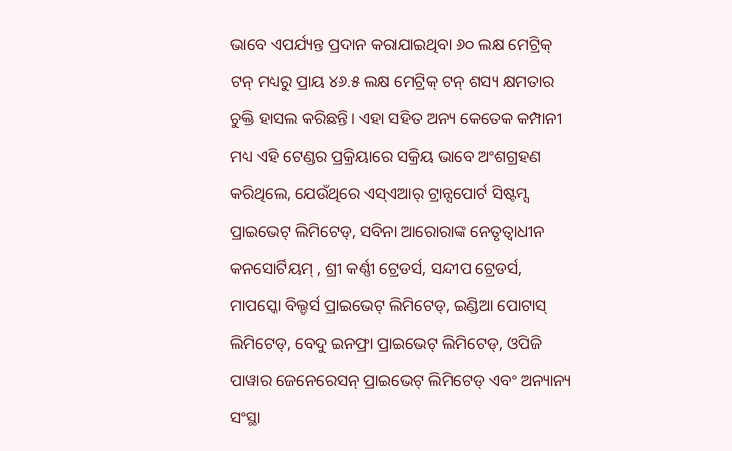ଭାବେ ଏପର୍ଯ୍ୟନ୍ତ ପ୍ରଦାନ କରାଯାଇଥିବା ୬୦ ଲକ୍ଷ ମେଟ୍ରିକ୍ ଟନ୍ ମଧ୍ୟରୁ ପ୍ରାୟ ୪୬.୫ ଲକ୍ଷ ମେଟ୍ରିକ୍ ଟନ୍ ଶସ୍ୟ କ୍ଷମତାର ଚୁକ୍ତି ହାସଲ କରିଛନ୍ତି। ଏହା ସହିତ ଅନ୍ୟ କେତେକ କମ୍ପାନୀ ମଧ୍ୟ ଏହି ଟେଣ୍ଡର ପ୍ରକ୍ରିୟାରେ ସକ୍ରିୟ ଭାବେ ଅଂଶଗ୍ରହଣ କରିଥିଲେ, ଯେଉଁଥିରେ ଏସ୍ଏଆର୍ ଟ୍ରାନ୍ସପୋର୍ଟ ସିଷ୍ଟମ୍ସ ପ୍ରାଇଭେଟ୍ ଲିମିଟେଡ୍, ସବିନା ଆରୋରାଙ୍କ ନେତୃତ୍ୱାଧୀନ କନସୋର୍ଟିୟମ୍ , ଶ୍ରୀ କର୍ଣ୍ଣୀ ଟ୍ରେଡର୍ସ, ସନ୍ଦୀପ ଟ୍ରେଡର୍ସ, ମାପସ୍କୋ ବିଲ୍ଡର୍ସ ପ୍ରାଇଭେଟ୍ ଲିମିଟେଡ୍, ଇଣ୍ଡିଆ ପୋଟାସ୍ ଲିମିଟେଡ୍, ବେଦୁ ଇନଫ୍ରା ପ୍ରାଇଭେଟ୍ ଲିମିଟେଡ୍, ଓପିଜି ପାୱାର ଜେନେରେସନ୍ ପ୍ରାଇଭେଟ୍ ଲିମିଟେଡ୍ ଏବଂ ଅନ୍ୟାନ୍ୟ ସଂସ୍ଥା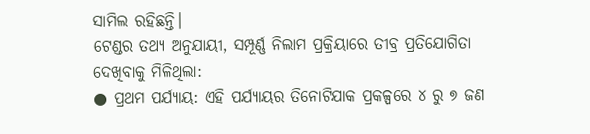ସାମିଲ ରହିଛନ୍ତି।
ଟେଣ୍ଡର ତଥ୍ୟ ଅନୁଯାୟୀ, ସମ୍ପୂର୍ଣ୍ଣ ନିଲାମ ପ୍ରକ୍ରିୟାରେ ତୀବ୍ର ପ୍ରତିଯୋଗିତା ଦେଖିବାକୁ ମିଳିଥିଲା:
● ପ୍ରଥମ ପର୍ଯ୍ୟାୟ: ଏହି ପର୍ଯ୍ୟାୟର ତିନୋଟିଯାକ ପ୍ରକଳ୍ପରେ ୪ ରୁ ୭ ଜଣ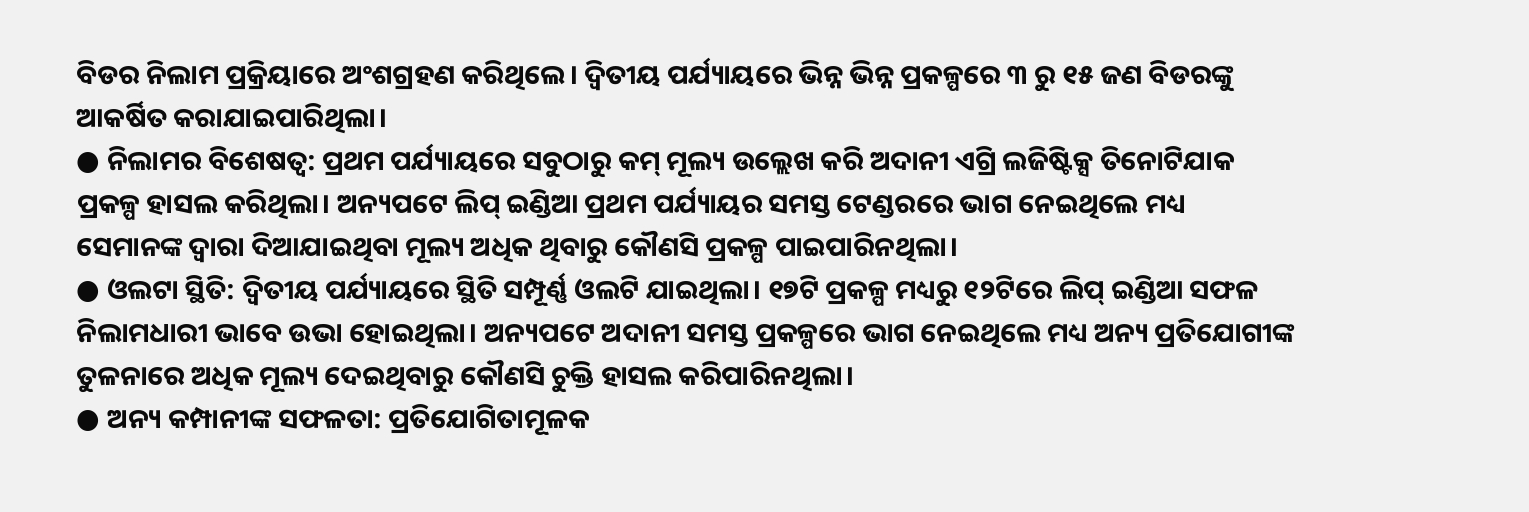ବିଡର ନିଲାମ ପ୍ରକ୍ରିୟାରେ ଅଂଶଗ୍ରହଣ କରିଥିଲେ। ଦ୍ୱିତୀୟ ପର୍ଯ୍ୟାୟରେ ଭିନ୍ନ ଭିନ୍ନ ପ୍ରକଳ୍ପରେ ୩ ରୁ ୧୫ ଜଣ ବିଡରଙ୍କୁ ଆକର୍ଷିତ କରାଯାଇପାରିଥିଲା।
● ନିଲାମର ବିଶେଷତ୍ୱ: ପ୍ରଥମ ପର୍ଯ୍ୟାୟରେ ସବୁଠାରୁ କମ୍ ମୂଲ୍ୟ ଉଲ୍ଲେଖ କରି ଅଦାନୀ ଏଗ୍ରି ଲଜିଷ୍ଟିକ୍ସ ତିନୋଟିଯାକ ପ୍ରକଳ୍ପ ହାସଲ କରିଥିଲା। ଅନ୍ୟପଟେ ଲିପ୍ ଇଣ୍ଡିଆ ପ୍ରଥମ ପର୍ଯ୍ୟାୟର ସମସ୍ତ ଟେଣ୍ଡରରେ ଭାଗ ନେଇଥିଲେ ମଧ୍ୟ ସେମାନଙ୍କ ଦ୍ୱାରା ଦିଆଯାଇଥିବା ମୂଲ୍ୟ ଅଧିକ ଥିବାରୁ କୌଣସି ପ୍ରକଳ୍ପ ପାଇପାରିନଥିଲା।
● ଓଲଟା ସ୍ଥିତି: ଦ୍ୱିତୀୟ ପର୍ଯ୍ୟାୟରେ ସ୍ଥିତି ସମ୍ପୂର୍ଣ୍ଣ ଓଲଟି ଯାଇଥିଲା। ୧୭ଟି ପ୍ରକଳ୍ପ ମଧ୍ୟରୁ ୧୨ଟିରେ ଲିପ୍ ଇଣ୍ଡିଆ ସଫଳ ନିଲାମଧାରୀ ଭାବେ ଉଭା ହୋଇଥିଲା। ଅନ୍ୟପଟେ ଅଦାନୀ ସମସ୍ତ ପ୍ରକଳ୍ପରେ ଭାଗ ନେଇଥିଲେ ମଧ୍ୟ ଅନ୍ୟ ପ୍ରତିଯୋଗୀଙ୍କ ତୁଳନାରେ ଅଧିକ ମୂଲ୍ୟ ଦେଇଥିବାରୁ କୌଣସି ଚୁକ୍ତି ହାସଲ କରିପାରିନଥିଲା।
● ଅନ୍ୟ କମ୍ପାନୀଙ୍କ ସଫଳତା: ପ୍ରତିଯୋଗିତାମୂଳକ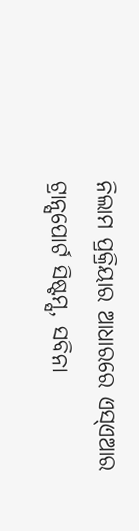ନିଲାମ ପ୍ରକ୍ରିୟାର ଆଧାରରେ ଏସ୍ଏଆର ଟ୍ରାନ୍ସପୋର୍ଟ ସିଷ୍ଟମ୍ସ, ସବିନା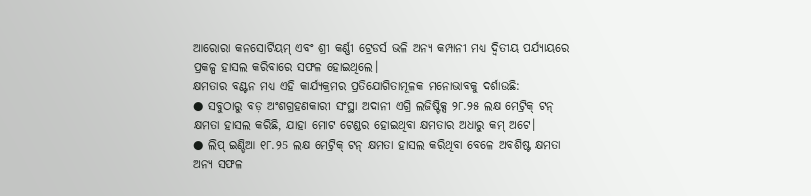ଆରୋରା କନସୋର୍ଟିୟମ୍ ଏବଂ ଶ୍ରୀ କର୍ଣ୍ଣୀ ଟ୍ରେଡର୍ସ ଭଳି ଅନ୍ୟ କମ୍ପାନୀ ମଧ୍ୟ ଦ୍ୱିତୀୟ ପର୍ଯ୍ୟାୟରେ ପ୍ରକଳ୍ପ ହାସଲ କରିବାରେ ସଫଳ ହୋଇଥିଲେ।
କ୍ଷମତାର ବଣ୍ଟନ ମଧ୍ୟ ଏହି କାର୍ଯ୍ୟକ୍ରମର ପ୍ରତିଯୋଗିତାମୂଳକ ମନୋଭାବକୁ ଦର୍ଶାଉଛି:
● ସବୁଠାରୁ ବଡ଼ ଅଂଶଗ୍ରହଣକାରୀ ସଂସ୍ଥା ଅଦାନୀ ଏଗ୍ରି ଲଜିଷ୍ଟିକ୍ସ ୨୮.୨୫ ଲକ୍ଷ ମେଟ୍ରିକ୍ ଟନ୍ କ୍ଷମତା ହାସଲ କରିଛି, ଯାହା ମୋଟ ଟେଣ୍ଡର ହୋଇଥିବା କ୍ଷମତାର ଅଧାରୁ କମ୍ ଅଟେ।
● ଲିପ୍ ଇଣ୍ଡିଆ ୧୮.୨5 ଲକ୍ଷ ମେଟ୍ରିକ୍ ଟନ୍ କ୍ଷମତା ହାସଲ କରିଥିବା ବେଳେ ଅବଶିଷ୍ଟ କ୍ଷମତା ଅନ୍ୟ ସଫଳ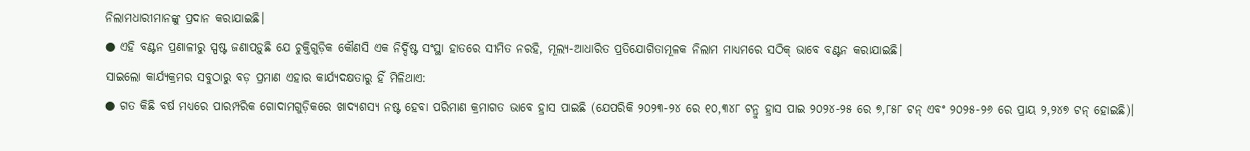ନିଲାମଧାରୀମାନଙ୍କୁ ପ୍ରଦାନ କରାଯାଇଛି।
● ଏହି ବଣ୍ଟନ ପ୍ରଣାଳୀରୁ ସ୍ପଷ୍ଟ ଜଣାପଡ଼ୁଛି ଯେ ଚୁକ୍ତିଗୁଡ଼ିକ କୌଣସି ଏକ ନିର୍ଦ୍ଦିଷ୍ଟ ସଂସ୍ଥା ହାତରେ ସୀମିତ ନରହି, ମୂଲ୍ୟ-ଆଧାରିତ ପ୍ରତିଯୋଗିତାମୂଳକ ନିଲାମ ମାଧ୍ୟମରେ ସଠିକ୍ ଭାବେ ବଣ୍ଟନ କରାଯାଇଛି।
ସାଇଲୋ କାର୍ଯ୍ୟକ୍ରମର ସବୁଠାରୁ ବଡ଼ ପ୍ରମାଣ ଏହାର କାର୍ଯ୍ୟଦକ୍ଷତାରୁ ହିଁ ମିଳିଥାଏ:
● ଗତ କିଛି ବର୍ଷ ମଧ୍ୟରେ ପାରମ୍ପରିକ ଗୋଦାମଗୁଡ଼ିକରେ ଖାଦ୍ୟଶସ୍ୟ ନଷ୍ଟ ହେବା ପରିମାଣ କ୍ରମାଗତ ଭାବେ ହ୍ରାସ ପାଇଛି (ଯେପରିକି ୨୦୨୩-୨୪ ରେ ୧୦,୩୪୮ ଟନ୍ରୁ ହ୍ରାସ ପାଇ ୨୦୨୪-୨୫ ରେ ୭,୮୫୮ ଟନ୍ ଏବଂ ୨୦୨୫-୨୬ ରେ ପ୍ରାୟ ୨,୨୪୭ ଟନ୍ ହୋଇଛି)।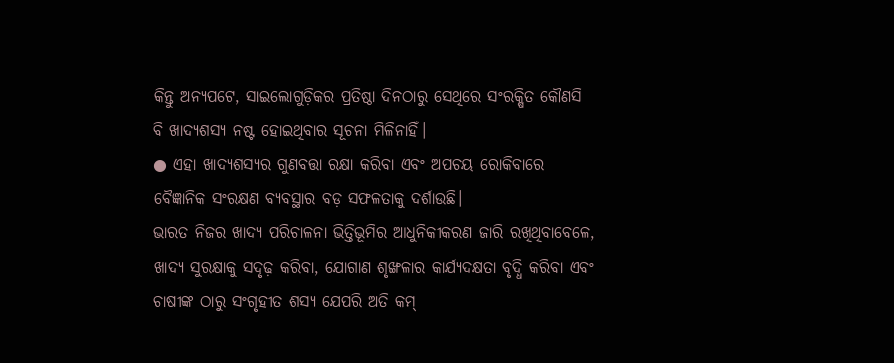କିନ୍ତୁ ଅନ୍ୟପଟେ, ସାଇଲୋଗୁଡ଼ିକର ପ୍ରତିଷ୍ଠା ଦିନଠାରୁ ସେଥିରେ ସଂରକ୍ଷିତ କୌଣସି ବି ଖାଦ୍ୟଶସ୍ୟ ନଷ୍ଟ ହୋଇଥିବାର ସୂଚନା ମିଳିନାହିଁ।
● ଏହା ଖାଦ୍ୟଶସ୍ୟର ଗୁଣବତ୍ତା ରକ୍ଷା କରିବା ଏବଂ ଅପଚୟ ରୋକିବାରେ ବୈଜ୍ଞାନିକ ସଂରକ୍ଷଣ ବ୍ୟବସ୍ଥାର ବଡ଼ ସଫଳତାକୁ ଦର୍ଶାଉଛି।
ଭାରତ ନିଜର ଖାଦ୍ୟ ପରିଚାଳନା ଭିତ୍ତିଭୂମିର ଆଧୁନିକୀକରଣ ଜାରି ରଖିଥିବାବେଳେ, ଖାଦ୍ୟ ସୁରକ୍ଷାକୁ ସଦୃଢ଼ କରିବା, ଯୋଗାଣ ଶୃଙ୍ଖଳାର କାର୍ଯ୍ୟଦକ୍ଷତା ବୃଦ୍ଧି କରିବା ଏବଂ ଚାଷୀଙ୍କ ଠାରୁ ସଂଗୃହୀତ ଶସ୍ୟ ଯେପରି ଅତି କମ୍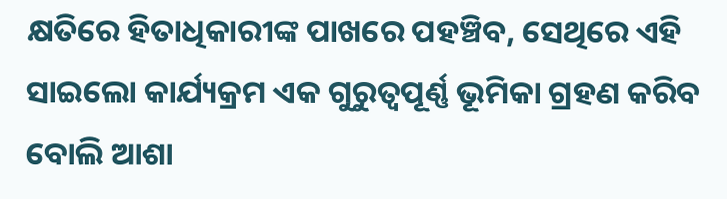କ୍ଷତିରେ ହିତାଧିକାରୀଙ୍କ ପାଖରେ ପହଞ୍ଚିବ, ସେଥିରେ ଏହି ସାଇଲୋ କାର୍ଯ୍ୟକ୍ରମ ଏକ ଗୁରୁତ୍ୱପୂର୍ଣ୍ଣ ଭୂମିକା ଗ୍ରହଣ କରିବ ବୋଲି ଆଶା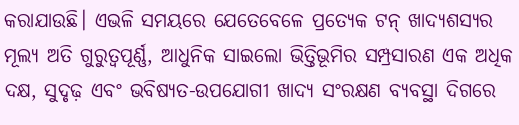କରାଯାଉଛି। ଏଭଳି ସମୟରେ ଯେତେବେଳେ ପ୍ରତ୍ୟେକ ଟନ୍ ଖାଦ୍ୟଶସ୍ୟର ମୂଲ୍ୟ ଅତି ଗୁରୁତ୍ୱପୂର୍ଣ୍ଣ, ଆଧୁନିକ ସାଇଲୋ ଭିତ୍ତିଭୂମିର ସମ୍ପ୍ରସାରଣ ଏକ ଅଧିକ ଦକ୍ଷ, ସୁଦୃଢ଼ ଏବଂ ଭବିଷ୍ୟତ-ଉପଯୋଗୀ ଖାଦ୍ୟ ସଂରକ୍ଷଣ ବ୍ୟବସ୍ଥା ଦିଗରେ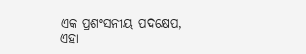ଏକ ପ୍ରଶଂସନୀୟ ପଦକ୍ଷେପ, ଏହା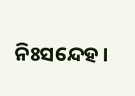ନିଃସନ୍ଦେହ ।